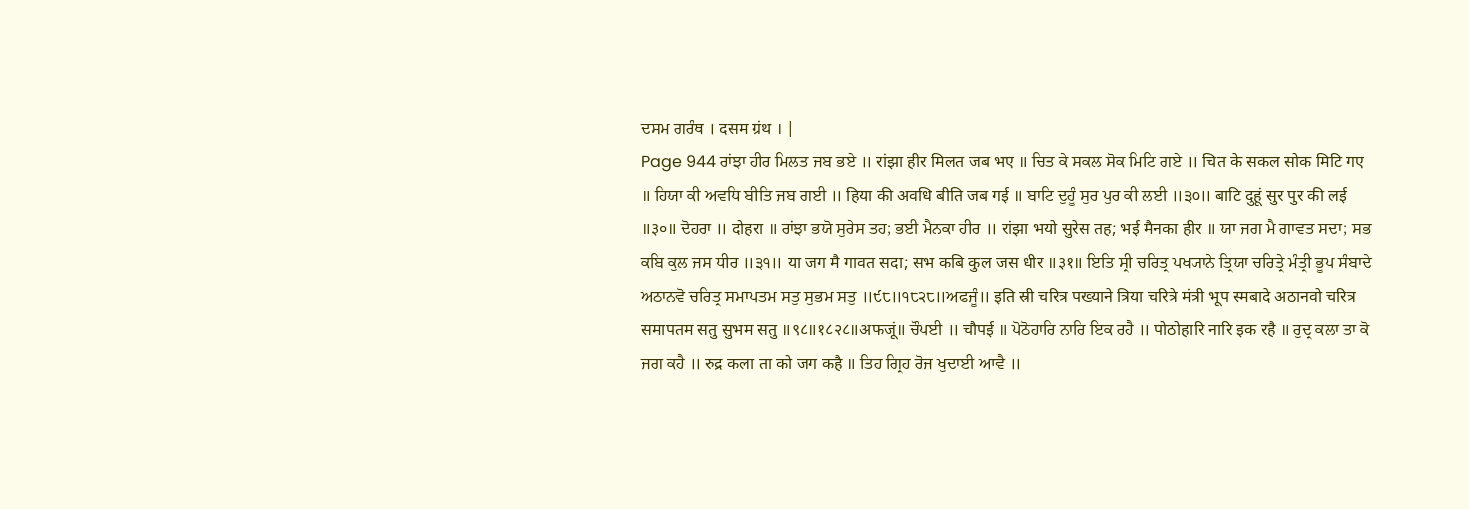ਦਸਮ ਗਰੰਥ । दसम ग्रंथ । |
Page 944 ਰਾਂਝਾ ਹੀਰ ਮਿਲਤ ਜਬ ਭਏ ॥ रांझा हीर मिलत जब भए ॥ ਚਿਤ ਕੇ ਸਕਲ ਸੋਕ ਮਿਟਿ ਗਏ ॥ चित के सकल सोक मिटि गए ॥ ਹਿਯਾ ਕੀ ਅਵਧਿ ਬੀਤਿ ਜਬ ਗਈ ॥ हिया की अवधि बीति जब गई ॥ ਬਾਟਿ ਦੁਹੂੰ ਸੁਰ ਪੁਰ ਕੀ ਲਈ ॥੩੦॥ बाटि दुहूं सुर पुर की लई ॥३०॥ ਦੋਹਰਾ ॥ दोहरा ॥ ਰਾਂਝਾ ਭਯੋ ਸੁਰੇਸ ਤਹ; ਭਈ ਮੈਨਕਾ ਹੀਰ ॥ रांझा भयो सुरेस तह; भई मैनका हीर ॥ ਯਾ ਜਗ ਮੈ ਗਾਵਤ ਸਦਾ; ਸਭ ਕਬਿ ਕੁਲ ਜਸ ਧੀਰ ॥੩੧॥ या जग मै गावत सदा; सभ कबि कुल जस धीर ॥३१॥ ਇਤਿ ਸ੍ਰੀ ਚਰਿਤ੍ਰ ਪਖ੍ਯਾਨੇ ਤ੍ਰਿਯਾ ਚਰਿਤ੍ਰੇ ਮੰਤ੍ਰੀ ਭੂਪ ਸੰਬਾਦੇ ਅਠਾਨਵੋ ਚਰਿਤ੍ਰ ਸਮਾਪਤਮ ਸਤੁ ਸੁਭਮ ਸਤੁ ॥੯੮॥੧੮੨੮॥ਅਫਜੂੰ॥ इति स्री चरित्र पख्याने त्रिया चरित्रे मंत्री भूप स्मबादे अठानवो चरित्र समापतम सतु सुभम सतु ॥९८॥१८२८॥अफजूं॥ ਚੌਪਈ ॥ चौपई ॥ ਪੋਠੋਹਾਰਿ ਨਾਰਿ ਇਕ ਰਹੈ ॥ पोठोहारि नारि इक रहै ॥ ਰੁਦ੍ਰ ਕਲਾ ਤਾ ਕੋ ਜਗ ਕਹੈ ॥ रुद्र कला ता को जग कहै ॥ ਤਿਹ ਗ੍ਰਿਹ ਰੋਜ ਖੁਦਾਈ ਆਵੈ ॥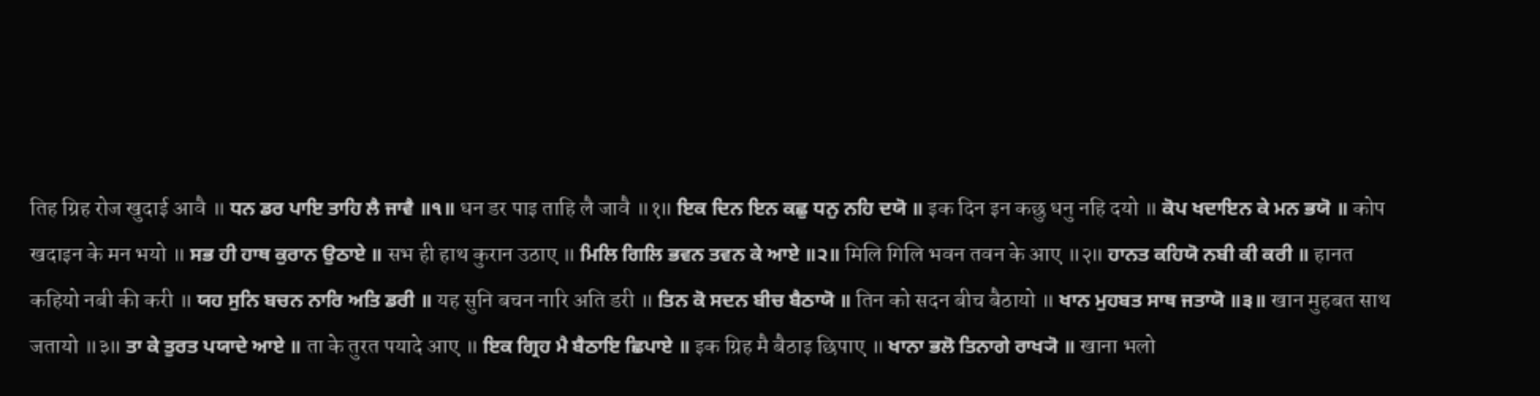तिह ग्रिह रोज खुदाई आवै ॥ ਧਨ ਡਰ ਪਾਇ ਤਾਹਿ ਲੈ ਜਾਵੈ ॥੧॥ धन डर पाइ ताहि लै जावै ॥१॥ ਇਕ ਦਿਨ ਇਨ ਕਛੁ ਧਨੁ ਨਹਿ ਦਯੋ ॥ इक दिन इन कछु धनु नहि दयो ॥ ਕੋਪ ਖਦਾਇਨ ਕੇ ਮਨ ਭਯੋ ॥ कोप खदाइन के मन भयो ॥ ਸਭ ਹੀ ਹਾਥ ਕੁਰਾਨ ਉਠਾਏ ॥ सभ ही हाथ कुरान उठाए ॥ ਮਿਲਿ ਗਿਲਿ ਭਵਨ ਤਵਨ ਕੇ ਆਏ ॥੨॥ मिलि गिलि भवन तवन के आए ॥२॥ ਹਾਨਤ ਕਹਿਯੋ ਨਬੀ ਕੀ ਕਰੀ ॥ हानत कहियो नबी की करी ॥ ਯਹ ਸੁਨਿ ਬਚਨ ਨਾਰਿ ਅਤਿ ਡਰੀ ॥ यह सुनि बचन नारि अति डरी ॥ ਤਿਨ ਕੋ ਸਦਨ ਬੀਚ ਬੈਠਾਯੋ ॥ तिन को सदन बीच बैठायो ॥ ਖਾਨ ਮੁਹਬਤ ਸਾਥ ਜਤਾਯੋ ॥੩॥ खान मुहबत साथ जतायो ॥३॥ ਤਾ ਕੇ ਤੁਰਤ ਪਯਾਦੇ ਆਏ ॥ ता के तुरत पयादे आए ॥ ਇਕ ਗ੍ਰਿਹ ਮੈ ਬੈਠਾਇ ਛਿਪਾਏ ॥ इक ग्रिह मै बैठाइ छिपाए ॥ ਖਾਨਾ ਭਲੋ ਤਿਨਾਗੇ ਰਾਖ੍ਯੋ ॥ खाना भलो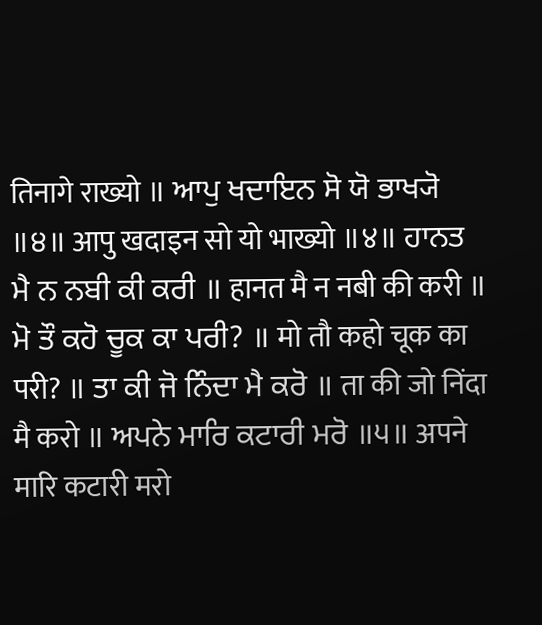तिनागे राख्यो ॥ ਆਪੁ ਖਦਾਇਨ ਸੋ ਯੋ ਭਾਖ੍ਯੋ ॥੪॥ आपु खदाइन सो यो भाख्यो ॥४॥ ਹਾਨਤ ਮੈ ਨ ਨਬੀ ਕੀ ਕਰੀ ॥ हानत मै न नबी की करी ॥ ਮੋ ਤੌ ਕਹੋ ਚੂਕ ਕਾ ਪਰੀ? ॥ मो तौ कहो चूक का परी? ॥ ਤਾ ਕੀ ਜੋ ਨਿੰਦਾ ਮੈ ਕਰੋ ॥ ता की जो निंदा मै करो ॥ ਅਪਨੇ ਮਾਰਿ ਕਟਾਰੀ ਮਰੋ ॥੫॥ अपने मारि कटारी मरो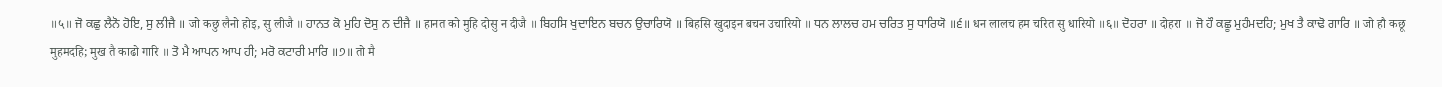॥५॥ ਜੋ ਕਛੁ ਲੈਨੋ ਹੋਇ, ਸੁ ਲੀਜੈ ॥ जो कछु लैनो होइ, सु लीजै ॥ ਹਾਨਤ ਕੋ ਮੁਹਿ ਦੋਸੁ ਨ ਦੀਜੈ ॥ हानत को मुहि दोसु न दीजै ॥ ਬਿਹਸਿ ਖੁਦਾਇਨ ਬਚਨ ਉਚਾਰਿਯੋ ॥ बिहसि खुदाइन बचन उचारियो ॥ ਧਨ ਲਾਲਚ ਹਮ ਚਰਿਤ ਸੁ ਧਾਰਿਯੋ ॥੬॥ धन लालच हम चरित सु धारियो ॥६॥ ਦੋਹਰਾ ॥ दोहरा ॥ ਜੋ ਹੌ ਕਛੂ ਮੁਹੰਮਦਹਿ; ਮੁਖ ਤੈ ਕਾਢੋ ਗਾਰਿ ॥ जो हौ कछू मुहमदहि; मुख तै काढो गारि ॥ ਤੋ ਮੈ ਆਪਨ ਆਪ ਹੀ; ਮਰੋ ਕਟਾਰੀ ਮਾਰਿ ॥੭॥ तो मै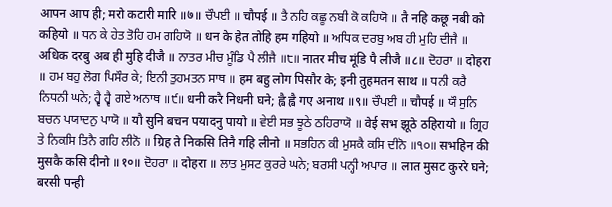आपन आप ही; मरो कटारी मारि ॥७॥ ਚੌਪਈ ॥ चौपई ॥ ਤੈ ਨਹਿ ਕਛੂ ਨਬੀ ਕੋ ਕਹਿਯੋ ॥ तै नहि कछू नबी को कहियो ॥ ਧਨ ਕੇ ਹੇਤ ਤੋਹਿ ਹਮ ਗਹਿਯੋ ॥ धन के हेत तोहि हम गहियो ॥ ਅਧਿਕ ਦਰਬੁ ਅਬ ਹੀ ਮੁਹਿ ਦੀਜੈ ॥ अधिक दरबु अब ही मुहि दीजै ॥ ਨਾਤਰ ਮੀਚ ਮੂੰਡਿ ਪੈ ਲੀਜੈ ॥੮॥ नातर मीच मूंडि पै लीजै ॥८॥ ਦੋਹਰਾ ॥ दोहरा ॥ ਹਮ ਬਹੁ ਲੋਗ ਪਿਸੌਰ ਕੇ; ਇਨੀ ਤੁਹਮਤਨ ਸਾਥ ॥ हम बहु लोग पिसौर के; इनी तुहमतन साथ ॥ ਧਨੀ ਕਰੈ ਨਿਧਨੀ ਘਨੇ; ਹ੍ਵੈ ਹ੍ਵੈ ਗਏ ਅਨਾਥ ॥੯॥ धनी करै निधनी घने; ह्वै ह्वै गए अनाथ ॥९॥ ਚੌਪਈ ॥ चौपई ॥ ਯੌ ਸੁਨਿ ਬਚਨ ਪਯਾਦਨੁ ਪਾਯੋ ॥ यौ सुनि बचन पयादनु पायो ॥ ਵੇਈ ਸਭ ਝੂਠੇ ਠਹਿਰਾਯੋ ॥ वेई सभ झूठे ठहिरायो ॥ ਗ੍ਰਿਹ ਤੇ ਨਿਕਸਿ ਤਿਨੈ ਗਹਿ ਲੀਨੋ ॥ ग्रिह ते निकसि तिनै गहि लीनो ॥ ਸਭਹਿਨ ਕੀ ਮੁਸਕੈ ਕਸਿ ਦੀਨੋ ॥੧੦॥ सभहिन की मुसकै कसि दीनो ॥१०॥ ਦੋਹਰਾ ॥ दोहरा ॥ ਲਾਤ ਮੁਸਟ ਕੁਰਰੇ ਘਨੇ; ਬਰਸੀ ਪਨ੍ਹੀ ਅਪਾਰ ॥ लात मुसट कुररे घने; बरसी पन्ही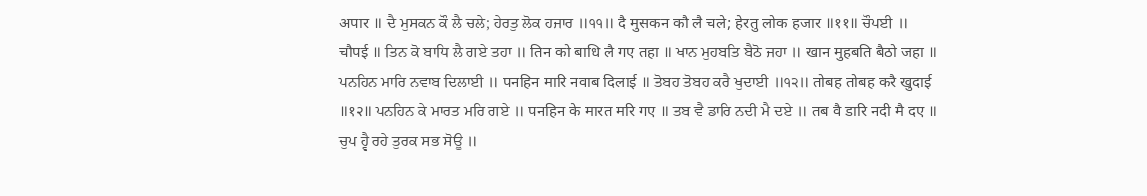अपार ॥ ਦੈ ਮੁਸਕਨ ਕੌ ਲੈ ਚਲੇ; ਹੇਰਤੁ ਲੋਕ ਹਜਾਰ ॥੧੧॥ दै मुसकन कौ लै चले; हेरतु लोक हजार ॥११॥ ਚੌਪਈ ॥ चौपई ॥ ਤਿਨ ਕੋ ਬਾਧਿ ਲੈ ਗਏ ਤਹਾ ॥ तिन को बाधि लै गए तहा ॥ ਖਾਨ ਮੁਹਬਤਿ ਬੈਠੋ ਜਹਾ ॥ खान मुहबति बैठो जहा ॥ ਪਨਹਿਨ ਮਾਰਿ ਨਵਾਬ ਦਿਲਾਈ ॥ पनहिन मारि नवाब दिलाई ॥ ਤੋਬਹ ਤੋਬਹ ਕਰੈ ਖੁਦਾਈ ॥੧੨॥ तोबह तोबह करै खुदाई ॥१२॥ ਪਨਹਿਨ ਕੇ ਮਾਰਤ ਮਰਿ ਗਏ ॥ पनहिन के मारत मरि गए ॥ ਤਬ ਵੈ ਡਾਰਿ ਨਦੀ ਮੈ ਦਏ ॥ तब वै डारि नदी मै दए ॥ ਚੁਪ ਹ੍ਵੈ ਰਹੇ ਤੁਰਕ ਸਭ ਸੋਊ ॥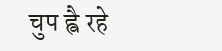चुप ह्वै रहे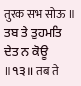तुरक सभ सोऊ ॥ ਤਬ ਤੇ ਤੁਹਮਤਿ ਦੇਤ ਨ ਕੋਊ ॥੧੩॥ तब ते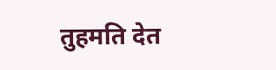तुहमति देत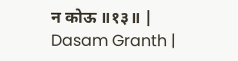न कोऊ ॥१३॥ |
Dasam Granth |